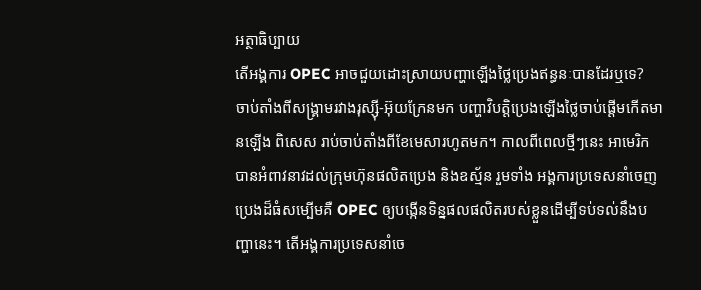អត្ថាធិប្បាយ
តើអង្គការ OPEC អាចជួយដោះស្រាយបញ្ហាឡើងថ្លៃប្រេងឥន្ធនៈបានដែរឬទេ?
ចាប់តាំងពីសង្គ្រាមរវាងរុស្ស៊ី-អ៊ុយក្រែនមក បញ្ហាវិបត្តិប្រេងឡើងថ្លៃចាប់ផ្ដើមកើតមានឡើង ពិសេស រាប់ចាប់តាំងពីខែមេសារហូតមក។ កាលពីពេលថ្មីៗនេះ អាមេរិកបានអំពាវនាវដល់ក្រុមហ៊ុនផលិតប្រេង និងឧស្ម័ន រួមទាំង អង្គការប្រទេសនាំចេញប្រេងដ៏ធំសម្បើមគឺ OPEC ឲ្យបង្កើនទិន្នផលផលិតរបស់ខ្លួនដើម្បីទប់ទល់នឹងបញ្ហានេះ។ តើអង្គការប្រទេសនាំចេ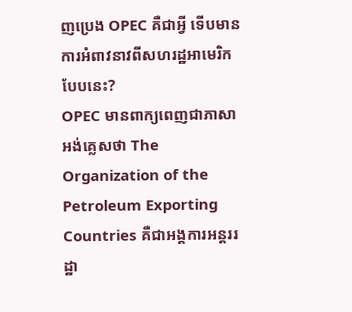ញប្រេង OPEC គឺជាអ្វី ទើបមានការអំពាវនាវពីសហរដ្ឋអាមេរិកបែបនេះ?
OPEC មានពាក្យពេញជាភាសាអង់គ្លេសថា The Organization of the Petroleum Exporting Countries គឺជាអង្គការអន្តររដ្ឋា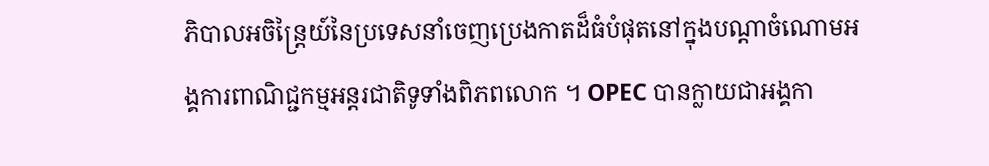ភិបាលអចិន្ត្រៃយ៍នៃប្រទេសនាំចេញប្រេងកាតដ៏ធំបំផុតនៅក្នុងបណ្តាចំណោមអង្គការពាណិជ្ជកម្មអន្តរជាតិទូទាំងពិភពលោក ។ OPEC បានក្លាយជាអង្គកា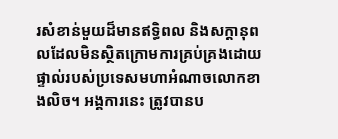រសំខាន់មួយដ៏មានឥទ្ធិពល និងសក្ដានុពលដែលមិនស្ថិតក្រោមការគ្រប់គ្រងដោយផ្ទាល់របស់ប្រទេសមហាអំណាចលោកខាងលិច។ អង្គការនេះ ត្រូវបានប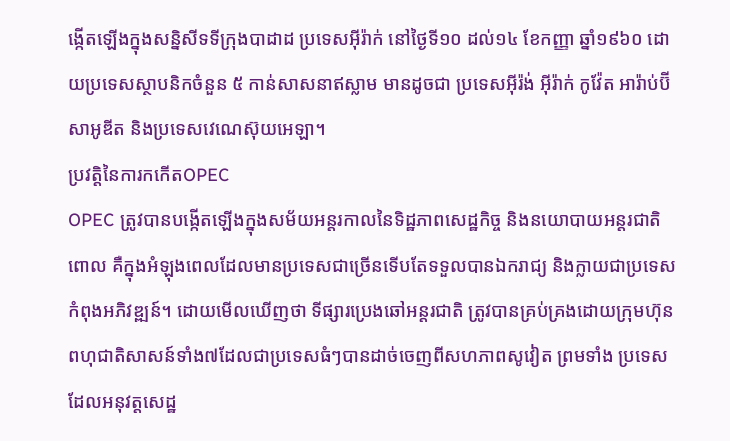ង្កើតឡើងក្នុងសន្និសីទទីក្រុងបាដាដ ប្រទេសអ៊ីរ៉ាក់ នៅថ្ងៃទី១០ ដល់១៤ ខែកញ្ញា ឆ្នាំ១៩៦០ ដោយប្រទេសស្ថាបនិកចំនួន ៥ កាន់សាសនាឥស្លាម មានដូចជា ប្រទេសអ៊ីរ៉ង់ អ៊ីរ៉ាក់ កូវ៉ែត អារ៉ាប់ប៊ី សាអូឌីត និងប្រទេសវេណេស៊ុយអេឡា។
ប្រវត្តិនៃការកកើតOPEC
OPEC ត្រូវបានបង្កើតឡើងក្នុងសម័យអន្តរកាលនៃទិដ្ឋភាពសេដ្ឋកិច្ច និងនយោបាយអន្តរជាតិ ពោល គឺក្នុងអំឡុងពេលដែលមានប្រទេសជាច្រើនទើបតែទទួលបានឯករាជ្យ និងក្លាយជាប្រទេសកំពុងអភិវឌ្ឍន៍។ ដោយមើលឃើញថា ទីផ្សារប្រេងឆៅអន្តរជាតិ ត្រូវបានគ្រប់គ្រងដោយក្រុមហ៊ុនពហុជាតិសាសន៍ទាំង៧ដែលជាប្រទេសធំៗបានដាច់ចេញពីសហភាពសូវៀត ព្រមទាំង ប្រទេសដែលអនុវត្តសេដ្ឋ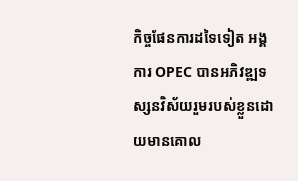កិច្ចផែនការដទៃទៀត អង្គការ OPEC បានអភិវឌ្ឍទស្សនវិស័យរួមរបស់ខ្លួនដោយមានគោល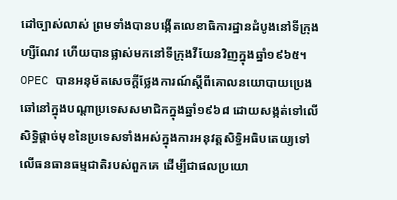ដៅច្បាស់លាស់ ព្រមទាំងបានបង្កើតលេខាធិការដ្ឋានដំបូងនៅទីក្រុងហ្សឺណែវ ហើយបានផ្លាស់មកនៅទីក្រុងវីយែនវិញក្នុងឆ្នាំ១៩៦៥។ OPEC បានអនុម័តសេចក្តីថ្លែងការណ៍ស្តីពីគោលនយោបាយប្រេងឆៅនៅក្នុងបណ្ដាប្រទេសសមាជិកក្នុងឆ្នាំ១៩៦៨ ដោយសង្កត់ទៅលើសិទ្ធិផ្ដាច់មុខនៃប្រទេសទាំងអស់ក្នុងការអនុវត្តសិទ្ធិអធិបតេយ្យទៅលើធនធានធម្មជាតិរបស់ពួកគេ ដើម្បីជាផលប្រយោ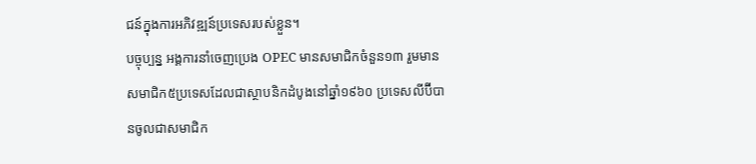ជន៍ក្នុងការអភិវឌ្ឍន៍ប្រទេសរបស់ខ្លួន។
បច្ចុប្បន្ន អង្គការនាំចេញប្រេង OPEC មានសមាជិកចំនួន១៣ រួមមាន សមាជិក៥ប្រទេសដែលជាស្ថាបនិកដំបូងនៅឆ្នាំ១៩៦០ ប្រទេសលីប៊ីបានចូលជាសមាជិក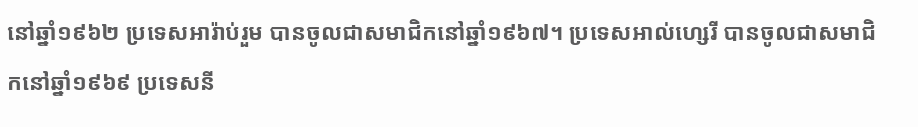នៅឆ្នាំ១៩៦២ ប្រទេសអារ៉ាប់រួម បានចូលជាសមាជិកនៅឆ្នាំ១៩៦៧។ ប្រទេសអាល់ហ្សេរី បានចូលជាសមាជិកនៅឆ្នាំ១៩៦៩ ប្រទេសនី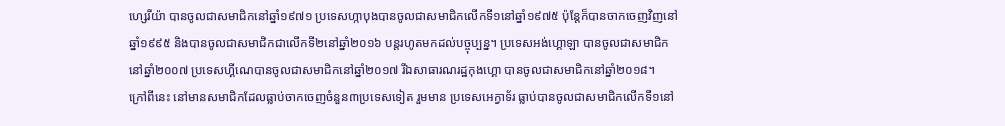ហ្សេរីយ៉ា បានចូលជាសមាជិកនៅឆ្នាំ១៩៧១ ប្រទេសហ្កាបុងបានចូលជាសមាជិកលើកទី១នៅឆ្នាំ១៩៧៥ ប៉ុន្តែក៏បានចាកចេញវិញនៅឆ្នាំ១៩៩៥ និងបានចូលជាសមាជិកជាលើកទី២នៅឆ្នាំ២០១៦ បន្តរហូតមកដល់បច្ចុប្បន្ន។ ប្រទេសអង់ហ្គោឡា បានចូលជាសមាជិកនៅឆ្នាំ២០០៧ ប្រទេសហ្គីណេបានចូលជាសមាជិកនៅឆ្នាំ២០១៧ រីឯសាធារណរដ្ឋកុងហ្គោ បានចូលជាសមាជិកនៅឆ្នាំ២០១៨។
ក្រៅពីនេះ នៅមានសមាជិកដែលធ្លាប់ចាកចេញចំនួន៣ប្រទេសទៀត រួមមាន ប្រទេសអេក្វាទ័រ ធ្លាប់បានចូលជាសមាជិកលើកទី១នៅ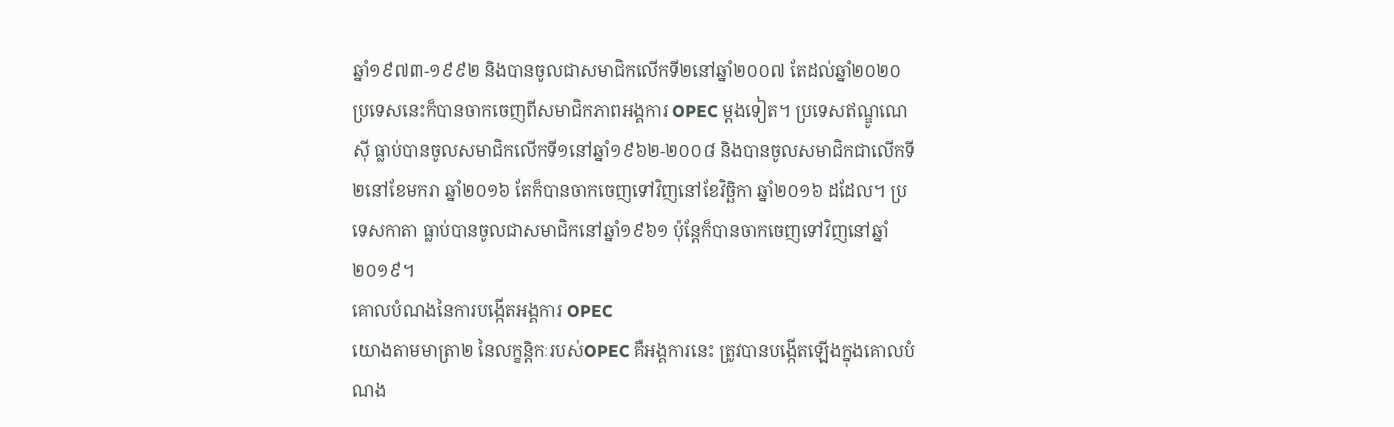ឆ្នាំ១៩៧៣-១៩៩២ និងបានចូលជាសមាជិកលើកទី២នៅឆ្នាំ២០០៧ តែដល់ឆ្នាំ២០២០ ប្រទេសនេះក៏បានចាកចេញពីសមាជិកភាពអង្គការ OPEC ម្ដងទៀត។ ប្រទេសឥណ្ឌូណេស៊ី ធ្លាប់បានចូលសមាជិកលើកទី១នៅឆ្នាំ១៩៦២-២០០៨ និងបានចូលសមាជិកជាលើកទី២នៅខែមករា ឆ្នាំ២០១៦ តែក៏បានចាកចេញទៅវិញនៅខែវិច្ឆិកា ឆ្នាំ២០១៦ ដដែល។ ប្រទេសកាតា ធ្លាប់បានចូលជាសមាជិកនៅឆ្នាំ១៩៦១ ប៉ុន្តែក៏បានចាកចេញទៅវិញនៅឆ្នាំ២០១៩។
គោលបំណងនៃការបង្កើតអង្គការ OPEC
យោងតាមមាត្រា២ នៃលក្ខន្តិកៈរបស់OPEC គឺអង្គការនេះ ត្រូវបានបង្កើតឡើងក្នុងគោលបំណង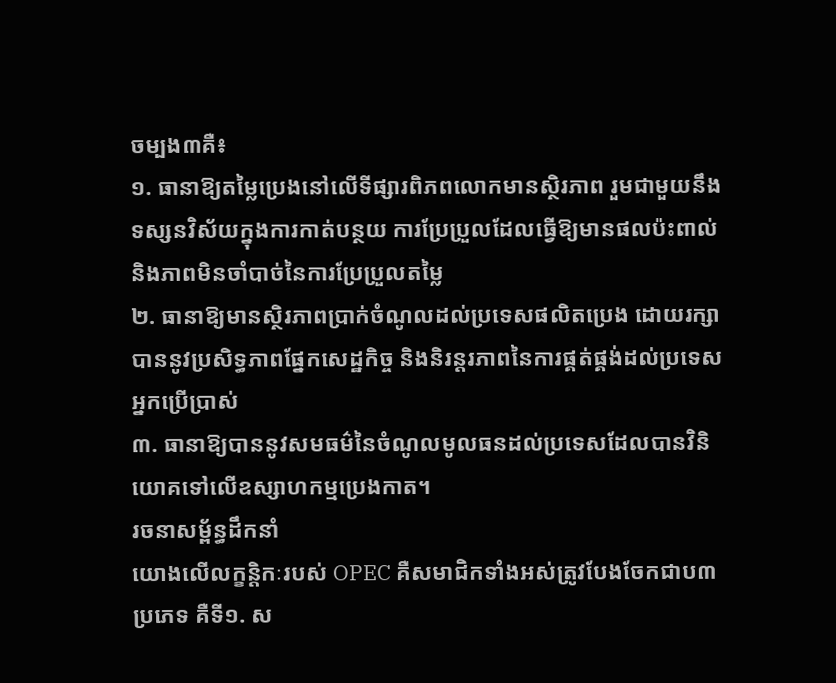ចម្បង៣គឺ៖
១. ធានាឱ្យតម្លៃប្រេងនៅលើទីផ្សារពិភពលោកមានស្ថិរភាព រួមជាមួយនឹងទស្សនវិស័យក្នុងការកាត់បន្ថយ ការប្រែប្រួលដែលធ្វើឱ្យមានផលប៉ះពាល់ និងភាពមិនចាំបាច់នៃការប្រែប្រួលតម្លៃ
២. ធានាឱ្យមានស្ថិរភាពប្រាក់ចំណូលដល់ប្រទេសផលិតប្រេង ដោយរក្សាបាននូវប្រសិទ្ធភាពផ្នែកសេដ្ឋកិច្ច និងនិរន្តរភាពនៃការផ្គត់ផ្គង់ដល់ប្រទេសអ្នកប្រើប្រាស់
៣. ធានាឱ្យបាននូវសមធម៌នៃចំណូលមូលធនដល់ប្រទេសដែលបានវិនិយោគទៅលើឧស្សាហកម្មប្រេងកាត។
រចនាសម្ព័ន្ធដឹកនាំ
យោងលើលក្ខន្តិកៈរបស់ OPEC គឺសមាជិកទាំងអស់ត្រូវបែងចែកជាប៣ប្រភេទ គឺទី១. ស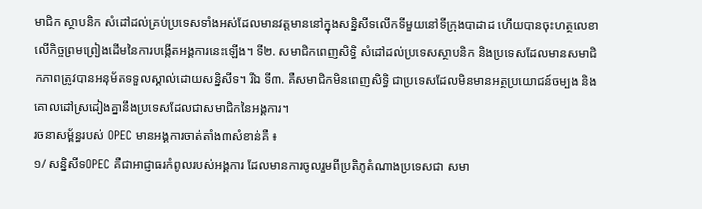មាជិក ស្ថាបនិក សំដៅដល់គ្រប់ប្រទេសទាំងអស់ដែលមានវត្តមាននៅក្នុងសន្និសីទលើកទីមួយនៅទីក្រុងបាដាដ ហើយបានចុះហត្ថលេខាលើកិច្ចព្រមព្រៀងដើមនៃការបង្កើតអង្គការនេះឡើង។ ទី២. សមាជិកពេញសិទ្ធិ សំដៅដល់ប្រទេសស្ថាបនិក និងប្រទេសដែលមានសមាជិកភាពត្រូវបានអនុម័តទទួលស្គាល់ដោយសន្និសីទ។ រីឯ ទី៣. គឺសមាជិកមិនពេញសិទ្ធិ ជាប្រទេសដែលមិនមានអត្ថប្រយោជន៍ចម្បង និងគោលដៅស្រដៀងគ្នានឹងប្រទេសដែលជាសមាជិកនៃអង្គការ។
រចនាសម្ព័ន្ធរបស់ OPEC មានអង្គការចាត់តាំង៣សំខាន់គឺ ៖
១/ សន្និសីទOPEC គឺជាអាជ្ញាធរកំពូលរបស់អង្គការ ដែលមានការចូលរួមពីប្រតិភូតំណាងប្រទេសជា សមា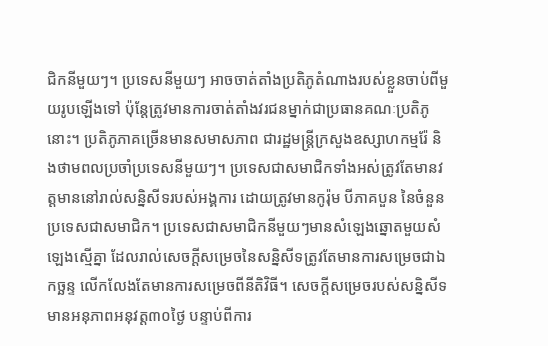ជិកនីមួយៗ។ ប្រទេសនីមួយៗ អាចចាត់តាំងប្រតិភូតំណាងរបស់ខ្លួនចាប់ពីមួយរូបឡើងទៅ ប៉ុន្តែត្រូវមានការចាត់តាំងវរជនម្នាក់ជាប្រធានគណៈប្រតិភូនោះ។ ប្រតិភូភាគច្រើនមានសមាសភាព ជារដ្ឋមន្ត្រីក្រសួងឧស្សាហកម្មរ៉ែ និងថាមពលប្រចាំប្រទេសនីមួយៗ។ ប្រទេសជាសមាជិកទាំងអស់ត្រូវតែមានវត្តមាននៅរាល់សន្និសីទរបស់អង្គការ ដោយត្រូវមានកូរ៉ុម បីភាគបួន នៃចំនួនប្រទេសជាសមាជិក។ ប្រទេសជាសមាជិកនីមួយៗមានសំឡេងឆ្នោតមួយសំឡេងស្មើគ្នា ដែលរាល់សេចក្ដីសម្រេចនៃសន្និសីទត្រូវតែមានការសម្រេចជាឯកច្ឆន្ទ លើកលែងតែមានការសម្រេចពីនីតិវិធី។ សេចក្ដីសម្រេចរបស់សន្និសីទមានអនុភាពអនុវត្ត៣០ថ្ងៃ បន្ទាប់ពីការ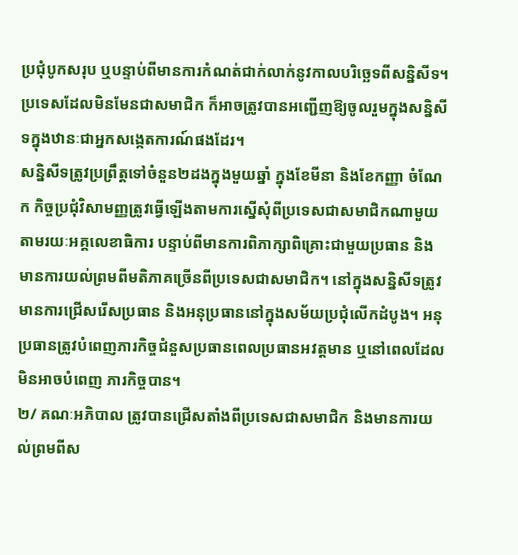ប្រជុំបូកសរុប ឬបន្ទាប់ពីមានការកំណត់ជាក់លាក់នូវកាលបរិច្ឆេទពីសន្និសីទ។ ប្រទេសដែលមិនមែនជាសមាជិក ក៏អាចត្រូវបានអញ្ជើញឱ្យចូលរួមក្នុងសន្និសីទក្នុងឋានៈជាអ្នកសង្កេតការណ៍ផងដែរ។
សន្និសីទត្រូវប្រព្រឹត្តទៅចំនួន២ដងក្នុងមួយឆ្នាំ ក្នុងខែមីនា និងខែកញ្ញា ចំណែក កិច្ចប្រជុំវិសាមញ្ញត្រូវធ្វើឡើងតាមការស្នើសុំពីប្រទេសជាសមាជិកណាមួយតាមរយៈអគ្គលេខាធិការ បន្ទាប់ពីមានការពិភាក្សាពិគ្រោះជាមួយប្រធាន និងមានការយល់ព្រមពីមតិភាគច្រើនពីប្រទេសជាសមាជិក។ នៅក្នុងសន្និសីទត្រូវមានការជ្រើសរើសប្រធាន និងអនុប្រធាននៅក្នុងសម័យប្រជុំលើកដំបូង។ អនុប្រធានត្រូវបំពេញភារកិច្ចជំនួសប្រធានពេលប្រធានអវត្តមាន ឬនៅពេលដែលមិនអាចបំពេញ ភារកិច្ចបាន។
២/ គណៈអភិបាល ត្រូវបានជ្រើសតាំងពីប្រទេសជាសមាជិក និងមានការយល់ព្រមពីស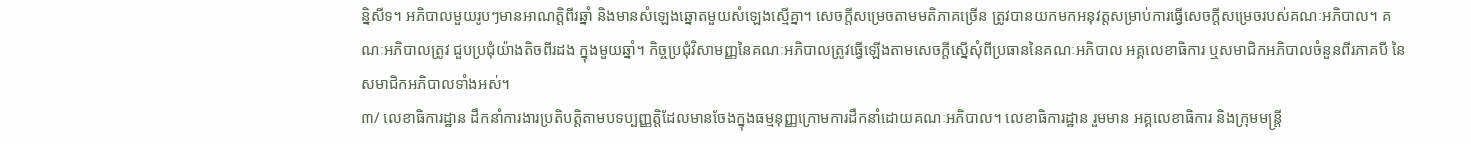ន្និសីទ។ អភិបាលមួយរូបៗមានអាណត្តិពីរឆ្នាំ និងមានសំឡេងឆ្នោតមួយសំឡេងស្មើគ្នា។ សេចក្តីសម្រេចតាមមតិភាគច្រើន ត្រូវបានយកមកអនុវត្តសម្រាប់ការធ្វើសេចក្ដីសម្រេចរបស់គណៈអភិបាល។ គណៈអភិបាលត្រូវ ជួបប្រជុំយ៉ាងតិចពីរដង ក្នុងមួយឆ្នាំ។ កិច្ចប្រជុំវិសាមញ្ញនៃគណៈអភិបាលត្រូវធ្វើឡើងតាមសេចក្ដីស្នើសុំពីប្រធាននៃគណៈអភិបាល អគ្គលេខាធិការ ឬសមាជិកអភិបាលចំនួនពីរភាគបី នៃសមាជិកអភិបាលទាំងអស់។
៣/ លេខាធិការដ្ឋាន ដឹកនាំការងារប្រតិបត្តិតាមបទប្បញ្ញត្តិដែលមានចែងក្នុងធម្មនុញ្ញក្រោមការដឹកនាំដោយគណៈអភិបាល។ លេខាធិការដ្ឋាន រួមមាន អគ្គលេខាធិការ និងក្រុមមន្ត្រី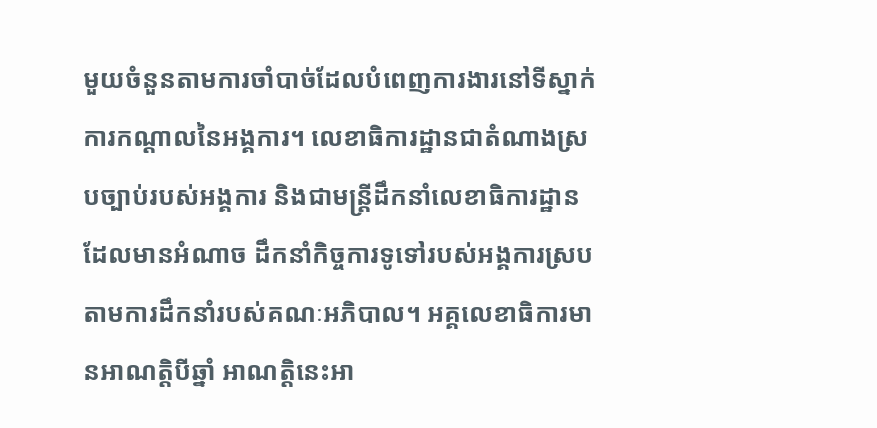មួយចំនួនតាមការចាំបាច់ដែលបំពេញការងារនៅទីស្នាក់ការកណ្ដាលនៃអង្គការ។ លេខាធិការដ្ឋានជាតំណាងស្របច្បាប់របស់អង្គការ និងជាមន្រ្តីដឹកនាំលេខាធិការដ្ឋានដែលមានអំណាច ដឹកនាំកិច្ចការទូទៅរបស់អង្គការស្របតាមការដឹកនាំរបស់គណៈអភិបាល។ អគ្គលេខាធិការមានអាណត្តិបីឆ្នាំ អាណត្តិនេះអា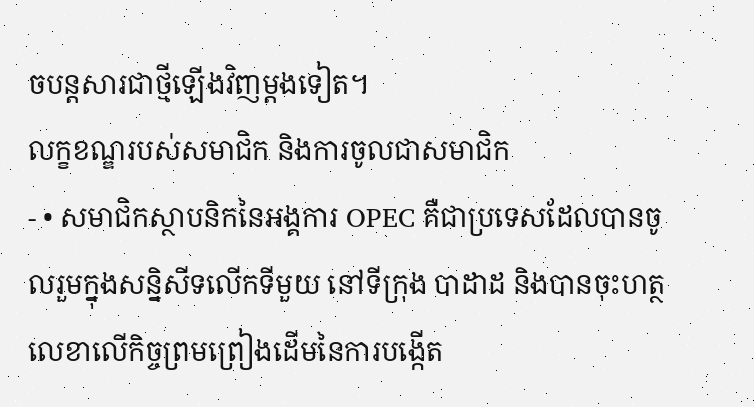ចបន្តសារជាថ្មីឡើងវិញម្ដងទៀត។
លក្ខខណ្ឌរបស់សមាជិក និងការចូលជាសមាជិក
- • សមាជិកស្ថាបនិកនៃអង្គការ OPEC គឺជាប្រទេសដែលបានចូលរួមក្នុងសន្និសីទលើកទីមួយ នៅទីក្រុង បាដាដ និងបានចុះហត្ថលេខាលើកិច្ចព្រមព្រៀងដើមនៃការបង្កើត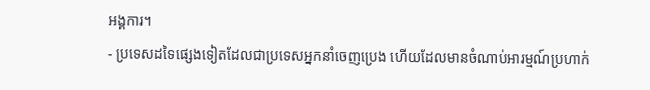អង្គការ។
- ប្រទេសដទៃផ្សេងទៀតដែលជាប្រទេសអ្នកនាំចេញប្រេង ហើយដែលមានចំណាប់អារម្មណ៍ប្រហាក់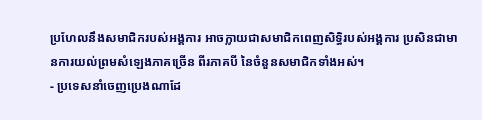ប្រហែលនឹងសមាជិករបស់អង្គការ អាចក្លាយជាសមាជិកពេញសិទ្ធិរបស់អង្គការ ប្រសិនជាមានការយល់ព្រមសំឡេងភាគច្រើន ពីរភាគបី នៃចំនួនសមាជិកទាំងអស់។
- ប្រទេសនាំចេញប្រេងណាដែ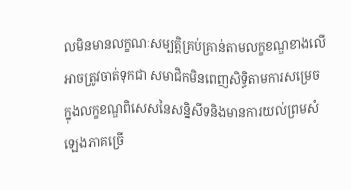លមិនមានលក្ខណៈសម្បត្តិគ្រប់គ្រាន់តាមលក្ខខណ្ឌខាងលើ អាចត្រូវចាត់ទុកជា សមាជិកមិនពេញសិទ្ធិតាមការសម្រេចក្នុងលក្ខខណ្ឌពិសេសនៃសន្និសីទនិងមានការយល់ព្រមសំឡេងភាគច្រើ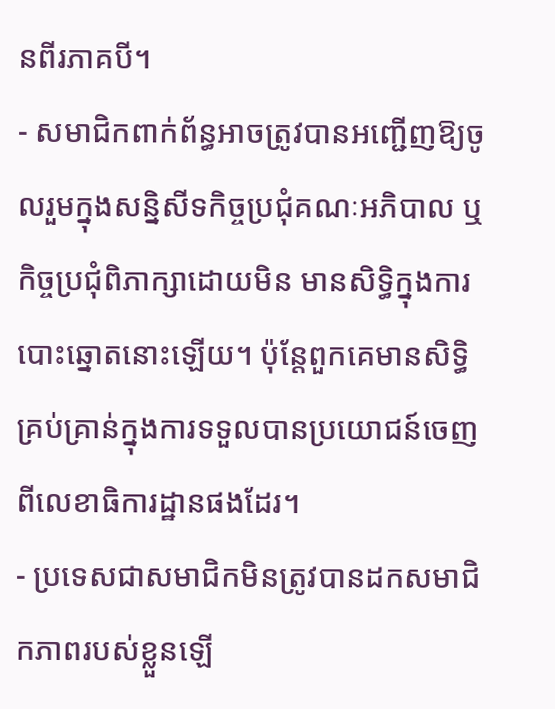នពីរភាគបី។
- សមាជិកពាក់ព័ន្ធអាចត្រូវបានអញ្ជើញឱ្យចូលរួមក្នុងសន្និសីទកិច្ចប្រជុំគណៈអភិបាល ឬកិច្ចប្រជុំពិភាក្សាដោយមិន មានសិទ្ធិក្នុងការបោះឆ្នោតនោះឡើយ។ ប៉ុន្តែពួកគេមានសិទ្ធិគ្រប់គ្រាន់ក្នុងការទទួលបានប្រយោជន៍ចេញពីលេខាធិការដ្ឋានផងដែរ។
- ប្រទេសជាសមាជិកមិនត្រូវបានដកសមាជិកភាពរបស់ខ្លួនឡើ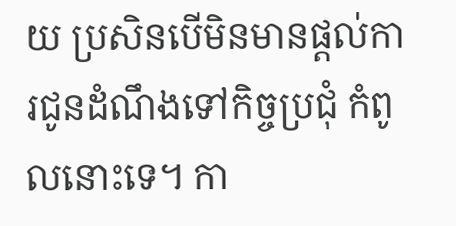យ ប្រសិនបើមិនមានផ្តល់ការជូនដំណឹងទៅកិច្ចប្រជុំ កំពូលនោះទេ។ កា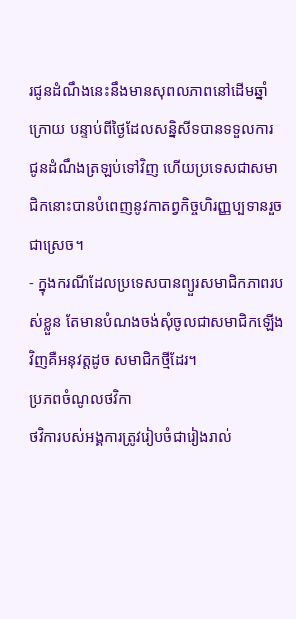រជូនដំណឹងនេះនឹងមានសុពលភាពនៅដើមឆ្នាំក្រោយ បន្ទាប់ពីថ្ងៃដែលសន្និសីទបានទទួលការ ជូនដំណឹងត្រឡប់ទៅវិញ ហើយប្រទេសជាសមាជិកនោះបានបំពេញនូវកាតព្វកិច្ចហិរញ្ញប្បទានរួចជាស្រេច។
- ក្នុងករណីដែលប្រទេសបានព្យួរសមាជិកភាពរបស់ខ្លួន តែមានបំណងចង់សុំចូលជាសមាជិកឡើងវិញគឺអនុវត្តដូច សមាជិកថ្មីដែរ។
ប្រភពចំណូលថវិកា
ថវិការបស់អង្គការត្រូវរៀបចំជារៀងរាល់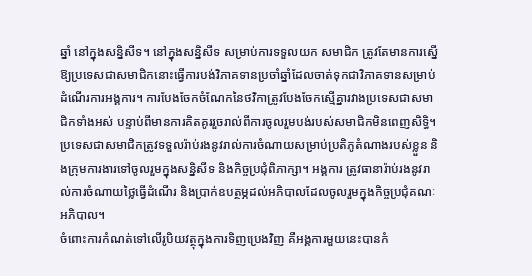ឆ្នាំ នៅក្នុងសន្និសីទ។ នៅក្នុងសន្និសីទ សម្រាប់ការទទួលយក សមាជិក ត្រូវតែមានការស្នើឱ្យប្រទេសជាសមាជិកនោះធ្វើការបង់វិភាគទានប្រចាំឆ្នាំដែលចាត់ទុកជាវិភាគទានសម្រាប់ដំណើរការអង្គការ។ ការបែងចែកចំណែកនៃថវិកាត្រូវបែងចែកស្មើគ្នារវាងប្រទេសជាសមាជិកទាំងអស់ បន្ទាប់ពីមានការគិតគូររួចរាល់ពីការចូលរួមបង់របស់សមាជិកមិនពេញសិទ្ធិ។ ប្រទេសជាសមាជិកត្រូវទទួលរ៉ាប់រងនូវរាល់ការចំណាយសម្រាប់ប្រតិភូតំណាងរបស់ខ្លួន និងក្រុមការងារទៅចូលរួមក្នុងសន្និសីទ និងកិច្ចប្រជុំពិភាក្សា។ អង្គការ ត្រូវធានារ៉ាប់រងនូវរាល់ការចំណាយថ្លៃធ្វើដំណើរ និងប្រាក់ឧបត្ថម្ភដល់អភិបាលដែលចូលរួមក្នុងកិច្ចប្រជុំគណៈអភិបាល។
ចំពោះការកំណត់ទៅលើរូបិយវត្ថុក្នុងការទិញប្រេងវិញ គឺអង្គការមួយនេះបានកំ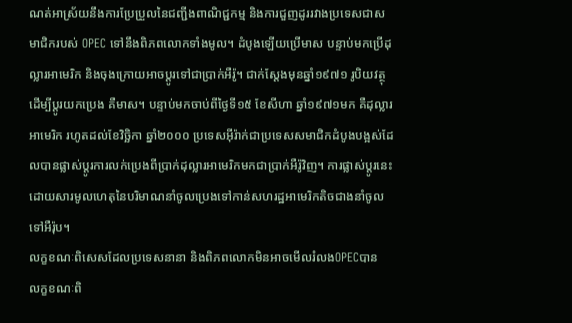ណត់អាស្រ័យនឹងការប្រែប្រួលនៃជញ្ជីងពាណិជ្ជកម្ម និងការជួញដូររវាងប្រទេសជាសមាជិករបស់ OPEC ទៅនឹងពិភពលោកទាំងមូល។ ដំបូងឡើយប្រើមាស បន្ទាប់មកប្រើដុល្លារអាមេរិក និងចុងក្រោយអាចប្តូរទៅជាប្រាក់អឺរ៉ូ។ ជាក់ស្ដែងមុនឆ្នាំ១៩៧១ រូបិយវត្ថុដើម្បីប្ដូរយកប្រេង គឺមាស។ បន្ទាប់មកចាប់ពីថ្ងៃទី១៥ ខែសីហា ឆ្នាំ១៩៧១មក គឺដុល្លារអាមេរិក រហូតដល់ខែវិច្ឆិកា ឆ្នាំ២០០០ ប្រទេសអ៊ីរ៉ាក់ជាប្រទេសសមាជិកដំបូងបង្អស់ដែលបានផ្លាស់ប្ដូរការលក់ប្រេងពីប្រាក់ដុល្លារអាមេរិកមកជាប្រាក់អឺរ៉ូវិញ។ ការផ្លាស់ប្ដូរនេះ ដោយសារមូលហេតុនៃបរិមាណនាំចូលប្រេងទៅកាន់សហរដ្ឋអាមេរិកតិចជាងនាំចូលទៅអឺរ៉ុប។
លក្ខខណៈពិសេសដែលប្រទេសនានា និងពិភពលោកមិនអាចមើលរំលងOPECបាន
លក្ខខណៈពិ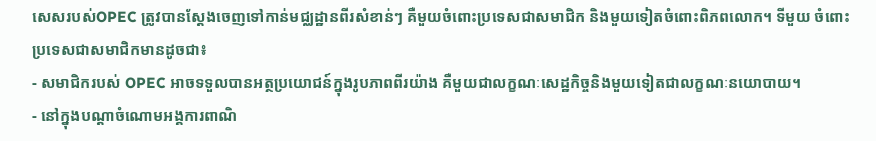សេសរបស់OPEC ត្រូវបានស្ដែងចេញទៅកាន់មជ្ឈដ្ឋានពីរសំខាន់ៗ គឺមួយចំពោះប្រទេសជាសមាជិក និងមួយទៀតចំពោះពិភពលោក។ ទីមួយ ចំពោះប្រទេសជាសមាជិកមានដូចជា៖
- សមាជិករបស់ OPEC អាចទទួលបានអត្ថប្រយោជន៍ក្នុងរូបភាពពីរយ៉ាង គឺមួយជាលក្ខណៈសេដ្ឋកិច្ចនិងមួយទៀតជាលក្ខណៈនយោបាយ។
- នៅក្នុងបណ្ដាចំណោមអង្គការពាណិ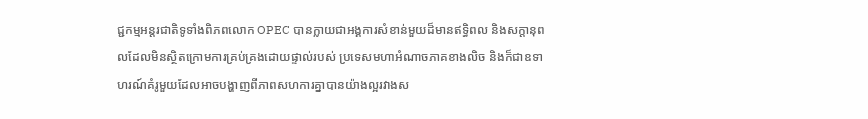ជ្ជកម្មអន្តរជាតិទូទាំងពិភពលោក OPEC បានក្លាយជាអង្គការសំខាន់មួយដ៏មានឥទ្ធិពល និងសក្ដានុពលដែលមិនស្ថិតក្រោមការគ្រប់គ្រងដោយផ្ទាល់របស់ ប្រទេសមហាអំណាចភាគខាងលិច និងក៏ជាឧទាហរណ៍គំរូមួយដែលអាចបង្ហាញពីភាពសហការគ្នាបានយ៉ាងល្អរវាងស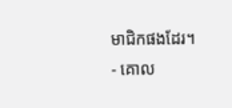មាជិកផងដែរ។
- គោល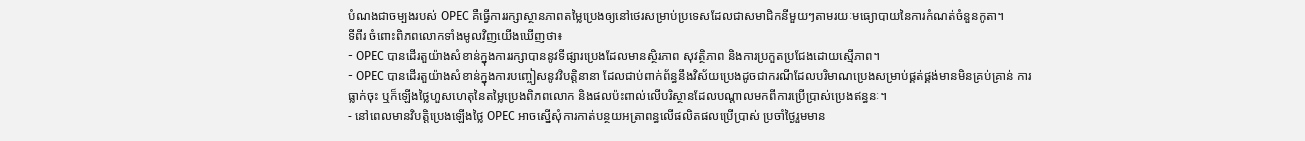បំណងជាចម្បងរបស់ OPEC គឺធ្វើការរក្សាស្ថានភាពតម្លៃប្រេងឲ្យនៅថេរសម្រាប់ប្រទេសដែលជាសមាជិកនីមួយៗតាមរយៈមធ្យោបាយនៃការកំណត់ចំនួនកូតា។
ទីពីរ ចំពោះពិភពលោកទាំងមូលវិញយើងឃើញថា៖
- OPEC បានដើរតួយ៉ាងសំខាន់ក្នុងការរក្សាបាននូវទីផ្សារប្រេងដែលមានស្ថិរភាព សុវត្ថិភាព និងការប្រកួតប្រជែងដោយស្មើភាព។
- OPEC បានដើរតួយ៉ាងសំខាន់ក្នុងការបញ្ចៀសនូវវិបត្តិនានា ដែលជាប់ពាក់ព័ន្ធនឹងវិស័យប្រេងដូចជាករណីដែលបរិមាណប្រេងសម្រាប់ផ្គត់ផ្គង់មានមិនគ្រប់គ្រាន់ ការធ្លាក់ចុះ ឬក៏ឡើងថ្លៃហួសហេតុនៃតម្លៃប្រេងពិភពលោក និងផលប៉ះពាល់លើបរិស្ថានដែលបណ្ដាលមកពីការប្រើប្រាស់ប្រេងឥន្ធនៈ។
- នៅពេលមានវិបត្តិប្រេងឡើងថ្លៃ OPEC អាចស្នើសុំការកាត់បន្ថយអត្រាពន្ធលើផលិតផលប្រើប្រាស់ ប្រចាំថ្ងៃរួមមាន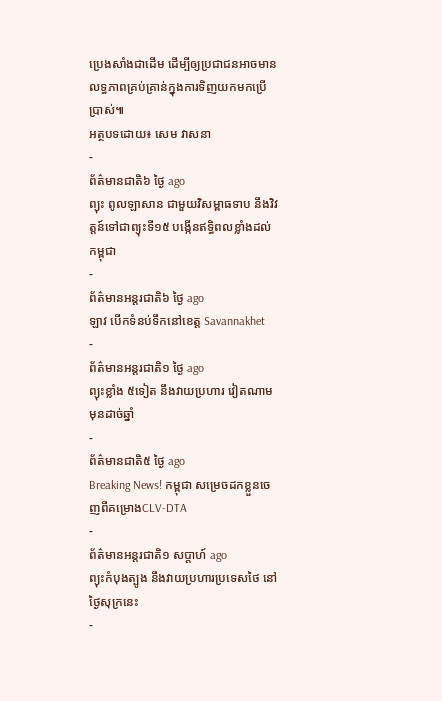ប្រេងសាំងជាដើម ដើម្បីឲ្យប្រជាជនអាចមានលទ្ធភាពគ្រប់គ្រាន់ក្នុងការទិញយកមកប្រើប្រាស់៕
អត្ថបទដោយ៖ សេម វាសនា
-
ព័ត៌មានជាតិ៦ ថ្ងៃ ago
ព្យុះ ពូលឡាសាន ជាមួយវិសម្ពាធទាប នឹងវិវត្តន៍ទៅជាព្យុះទី១៥ បង្កើនឥទ្ធិពលខ្លាំងដល់កម្ពុជា
-
ព័ត៌មានអន្ដរជាតិ៦ ថ្ងៃ ago
ឡាវ បើកទំនប់ទឹកនៅខេត្ត Savannakhet
-
ព័ត៌មានអន្ដរជាតិ១ ថ្ងៃ ago
ព្យុះខ្លាំង ៥ទៀត នឹងវាយប្រហារ វៀតណាម មុនដាច់ឆ្នាំ
-
ព័ត៌មានជាតិ៥ ថ្ងៃ ago
Breaking News! កម្ពុជា សម្រេចដកខ្លួនចេញពីគម្រោងCLV-DTA
-
ព័ត៌មានអន្ដរជាតិ១ សប្តាហ៍ ago
ព្យុះកំបុងត្បូង នឹងវាយប្រហារប្រទេសថៃ នៅថ្ងៃសុក្រនេះ
-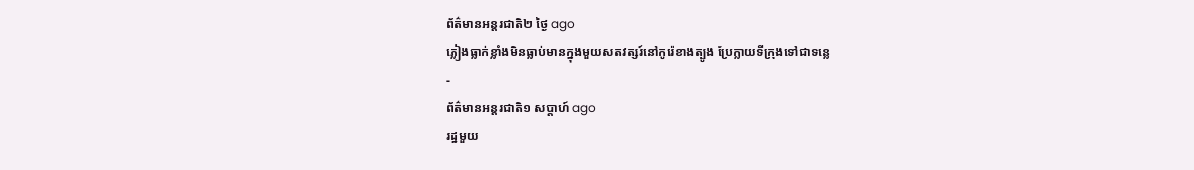ព័ត៌មានអន្ដរជាតិ២ ថ្ងៃ ago
ភ្លៀងធ្លាក់ខ្លាំងមិនធ្លាប់មានក្នុងមួយសតវត្សរ៍នៅកូរ៉េខាងត្បូង ប្រែក្លាយទីក្រុងទៅជាទន្លេ
-
ព័ត៌មានអន្ដរជាតិ១ សប្តាហ៍ ago
រដ្ឋមួយ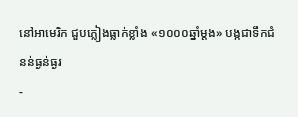នៅអាមេរិក ជួបភ្លៀងធ្លាក់ខ្លាំង «១០០០ឆ្នាំម្តង» បង្កជាទឹកជំនន់ធ្ងន់ធ្ងរ
-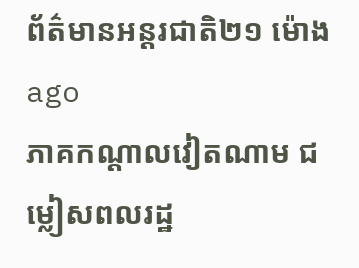ព័ត៌មានអន្ដរជាតិ២១ ម៉ោង ago
ភាគកណ្តាលវៀតណាម ជម្លៀសពលរដ្ឋ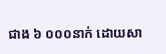ជាង ៦ ០០០នាក់ ដោយសា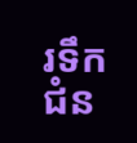រទឹកជំន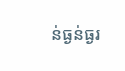ន់ធ្ងន់ធ្ងរ